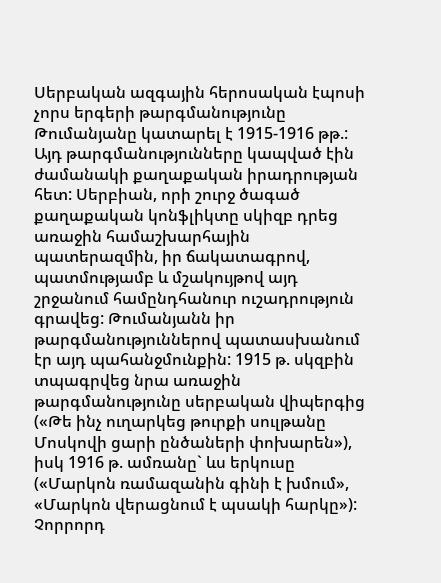Սերբական ազգային հերոսական էպոսի չորս երգերի թարգմանությունը Թումանյանը կատարել է 1915-1916 թթ.: Այդ թարգմանությունները կապված էին ժամանակի քաղաքական իրադրության հետ: Սերբիան, որի շուրջ ծագած քաղաքական կոնֆլիկտը սկիզբ դրեց առաջին համաշխարհային պատերազմին, իր ճակատագրով, պատմությամբ և մշակույթով այդ շրջանում համընդհանուր ուշադրություն գրավեց: Թումանյանն իր թարգմանություններով պատասխանում էր այդ պահանջմունքին: 1915 թ. սկզբին տպագրվեց նրա առաջին թարգմանությունը սերբական վիպերգից («Թե ինչ ուղարկեց թուրքի սուլթանը Մոսկովի ցարի ընծաների փոխարեն»), իսկ 1916 թ. ամռանը` ևս երկուսը («Մարկոն ռամազանին գինի է խմում», «Մարկոն վերացնում է պսակի հարկը»): Չորրորդ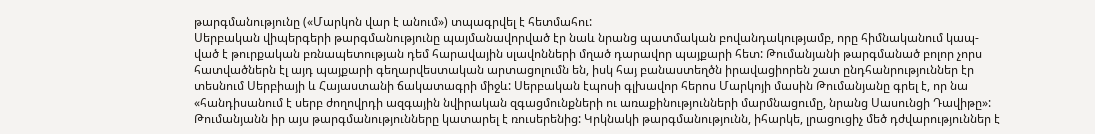թարգմանությունը («Մարկոն վար է անում») տպագրվել է հետմահու:
Սերբական վիպերգերի թարգմանությունը պայմանավորված էր նաև նրանց պատմական բովանդակությամբ, որը հիմնականում կապ-ված է թուրքական բռնապետության դեմ հարավային սլավոնների մղած դարավոր պայքարի հետ: Թումանյանի թարգմանած բոլոր չորս հատվածներն էլ այդ պայքարի գեղարվեստական արտացոլումն են, իսկ հայ բանաստեղծն իրավացիորեն շատ ընդհանրություններ էր տեսնում Սերբիայի և Հայաստանի ճակատագրի միջև: Սերբական էպոսի գլխավոր հերոս Մարկոյի մասին Թումանյանը գրել է, որ նա «հանդիսանում է սերբ ժողովրդի ազգային նվիրական զգացմունքների ու առաքինությունների մարմնացումը, նրանց Սասունցի Դավիթը»:
Թումանյանն իր այս թարգմանությունները կատարել է ռուսերենից: Կրկնակի թարգմանությունն, իհարկե, լրացուցիչ մեծ դժվարություններ է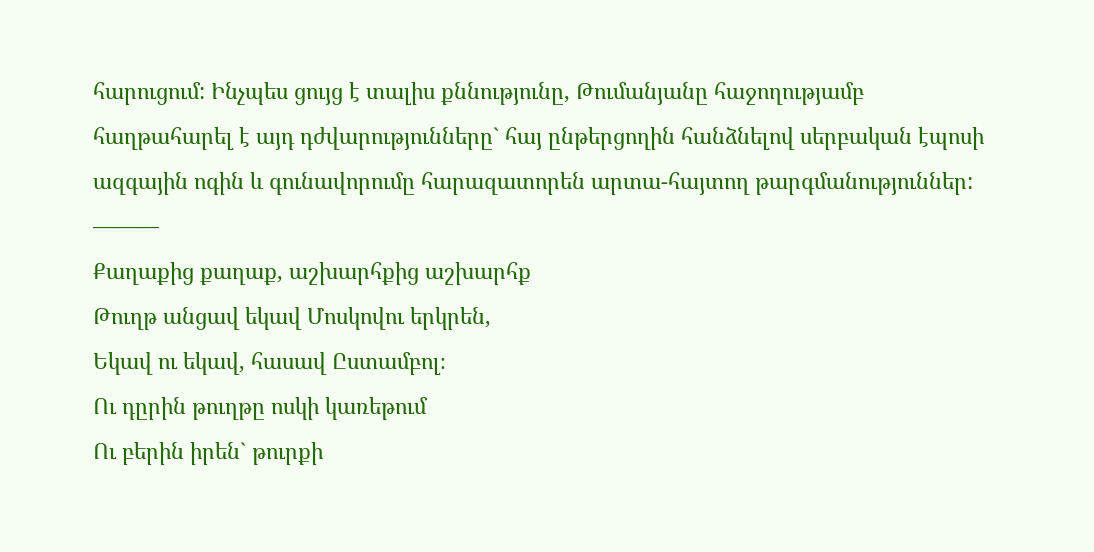հարուցում: Ինչպես ցույց է տալիս քննությունը, Թումանյանը հաջողությամբ հաղթահարել է այդ դժվարությունները` հայ ընթերցողին հանձնելով սերբական էպոսի ազգային ոգին և գունավորումը հարազատորեն արտա-հայտող թարգմանություններ:
———
Քաղաքից քաղաք, աշխարհքից աշխարհք
Թուղթ անցավ եկավ Մոսկովու երկրեն,
Եկավ ու եկավ, հասավ Ըստամբոլ։
Ու դըրին թուղթը ոսկի կառեթում
Ու բերին իրեն` թուրքի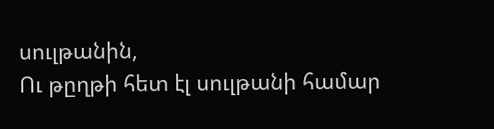սուլթանին,
Ու թըղթի հետ էլ սուլթանի համար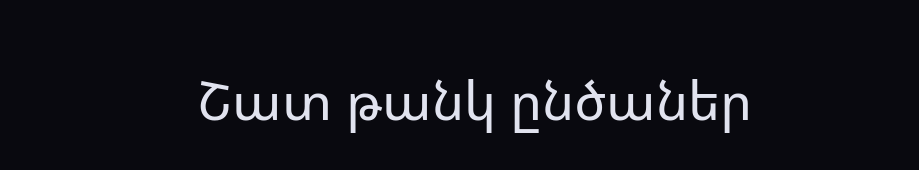Շատ թանկ ընծաներ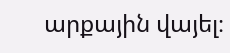արքային վայել։